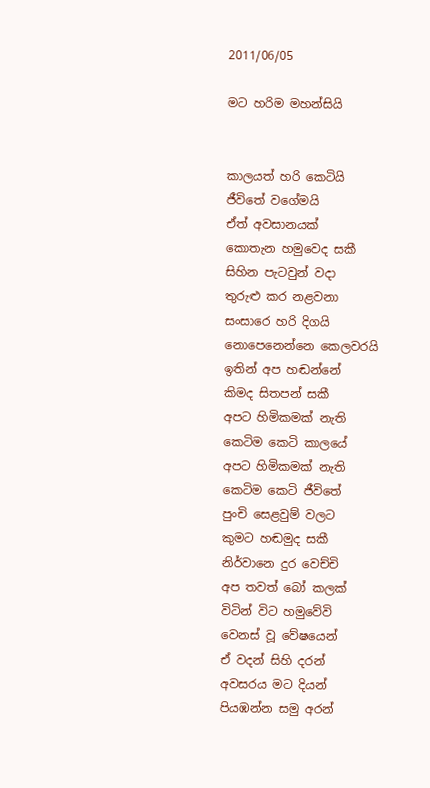2011/06/05

මට හරිම මහන්සියි


කාලයත් හරි කෙටියි
ජීවිතේ වගේමයි
ඒත් අවසානයක්
කොතැන හමුවෙද සකී
සිහින පැටවුන් වදා
තුරුළු කර නළවනා
සංසාරෙ හරි දිගයි
නොපෙනෙන්නෙ කෙලවරයි
ඉතින් අප හඬන්නේ
කිමද සිතපන් සකී
අපට හිමිකමක් නැති
කෙටිම කෙටි කාලයේ
අපට හිමිකමක් නැති
කෙටිම කෙටි ජීවිතේ
පුංචි සෙළවුම් වලට
කුමට හඬමුද සකී
නිර්වානෙ දුර වෙච්චි
අප තවත් බෝ කලක්
විටින් විට හමුවේවි
වෙනස් වූ වේෂයෙන්
ඒ වදන් සිහි දරන්
අවසරය මට දියන්
පියඹන්න සමු අරන්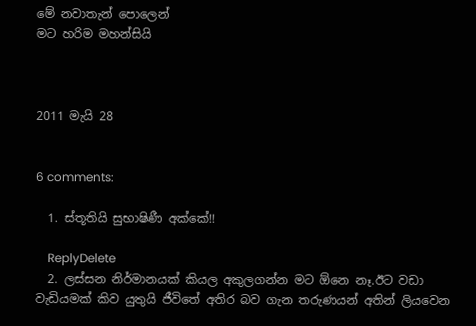මේ නවාතැන් පොලෙන්
මට හරිම මහන්සියි



2011 මැයි 28


6 comments:

  1. ස්තූතියි සුභාෂිණී අක්කේ!!

    ReplyDelete
  2. ලස්සන නිර්මානයක් කියල අකුලගන්න මට ඕනෙ නෑ.ඊට වඩා වැඩියමක් කිව යුතුයි ජීවිතේ අතිර බව ගැන තරුණයන් අතින් ලියවෙන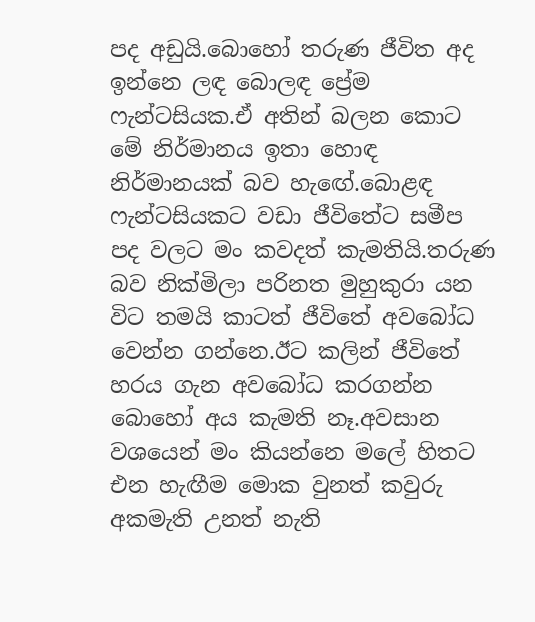පද අඩුයි.බොහෝ තරුණ ජීවිත අද ඉන්නෙ ලඳ බොලඳ ප්‍රේම ෆැන්ටසියක.ඒ අතින් බලන කොට මේ නිර්මානය ඉතා හොඳ නිර්මානයක් බව හැඟේ.බොළඳ ෆැන්ටසියකට වඩා ජීවිතේට සමීප පද වලට මං කවදත් කැමතියි.තරුණ බව නික්මිලා පරිනත මුහුකුරා යන විට තමයි කාටත් ජීවිතේ අවබෝධ වෙන්න ගන්නෙ.ඊට කලින් ජීවිතේ හරය ගැන අවබෝධ කරගන්න බොහෝ අය කැමති නෑ.අවසාන වශයෙන් මං කියන්නෙ මලේ හිතට එන හැඟීම මොක වුනත් කවුරු අකමැති උනත් නැති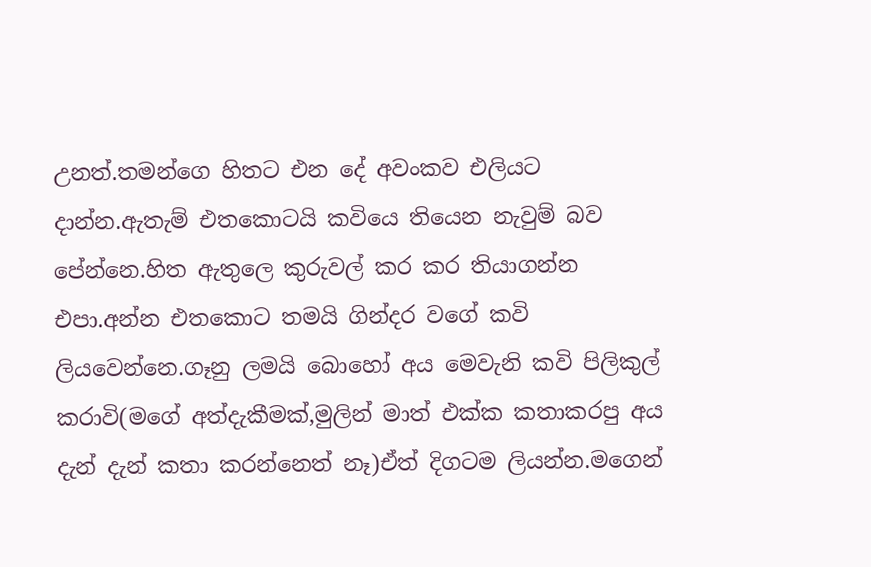උනත්.තමන්ගෙ හිතට එන දේ අවංකව එලියට දාන්න.ඇතැම් එතකොටයි කවියෙ තියෙන නැවුම් බව පේන්නෙ.හිත ඇතුලෙ කුරුවල් කර කර තියාගන්න එපා.අන්න එතකොට තමයි ගින්දර වගේ කවි ලියවෙන්නෙ.ගෑනු ලමයි බොහෝ අය මෙවැනි කවි පිලිකුල් කරාවි(මගේ අත්දැකීමක්,මුලින් මාත් එක්ක කතාකරපු අය දැන් දැන් කතා කරන්නෙත් නෑ)ඒත් දිගටම ලියන්න.මගෙන්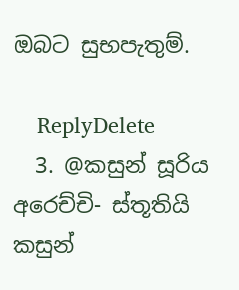ඔබට සුභපැතුම්.

    ReplyDelete
  3. @කසුන් සූරිය අරෙච්චි- ස්තූතියි කසුන්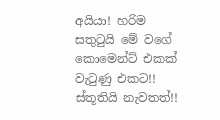අයියා! හරිම සතුටුයි මේ වගේ කොමෙන්ට් එකක් වැටුණු එකට!! ස්තූතියි නැවතත්!!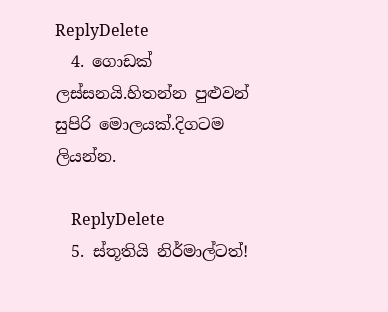ReplyDelete
  4. ගොඩක් ලස්සනයි.හිතන්න පුළුවන් සුපිරි මොලයක්.දිගටම ලියන්න.

    ReplyDelete
  5. ස්තූතියි නිර්මාල්ටත්!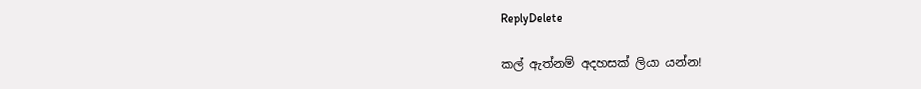ReplyDelete

කල් ඇත්නම් අදහසක් ලියා යන්න!